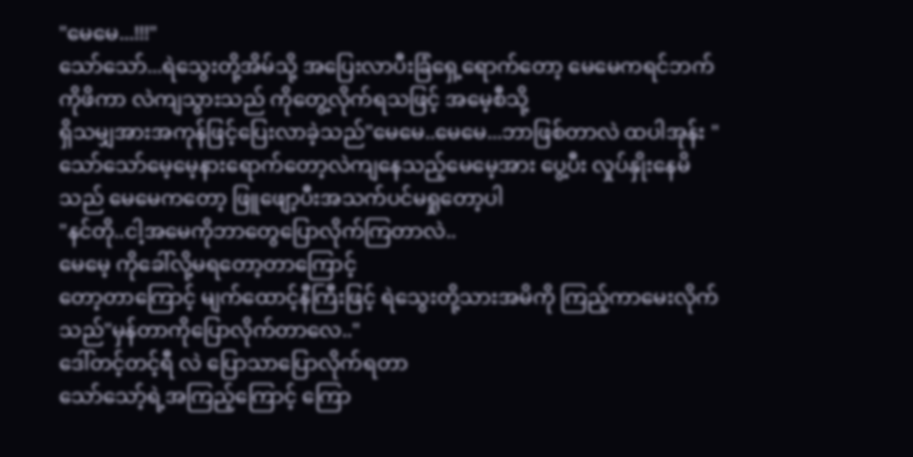"မေမေ...!!!"
သော်သော်...ရဲသွေးတို့အိမ်သို့ အပြေးလာပီးခြံရှေ့ရောက်တော့ မေမေကရင်ဘက်ကိုဖိကာ လဲကျသွားသည် ကိုတွေ့လိုက်ရသဖြင့် အမေ့စီသို့
ရှိသမျှအားအကုန်ဖြင့်ပြေးလာခဲ့သည်"မေမေ..မေမေ...ဘာဖြစ်တာလဲ ထပါအုန်း "
သော်သော်မေ့မေ့နားရောက်တော့လဲကျနေသည့်မေမေ့အား ပွေ့ပီး လှုပ်နှိုးနေမိသည် မေမေကတော့ ဖြူဖျော့ပီးအသက်ပင်မရှုတော့ပါ
"နင်တို..ငါ့အမေကိုဘာတွေပြောလိုက်ကြတာလဲ..
မေမေ့ ကိုခေါ်လို့မရတော့တာကြောင့်
တော့တာကြောင့် မျက်ထောင့်နီကြီးဖြင့် ရဲသွေးတို့သားအမိကို ကြည့်ကာမေးလိုက်သည်"မှန်တာကိုပြောလိုက်တာလေ.."
ဒေါ်တင့်တင့်ရီ လဲ ပြောသာပြောလိုက်ရတာ
သော်သော့်ရဲ့အကြည့်ကြောင့် ကြော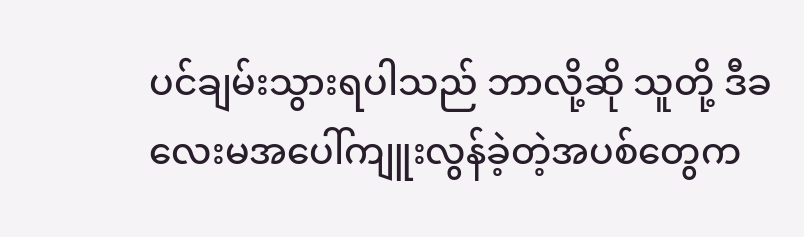ပင်ချမ်းသွားရပါသည် ဘာလို့ဆို သူတို့ ဒီခလေးမအပေါ်ကျူးလွန်ခဲ့တဲ့အပစ်တွေက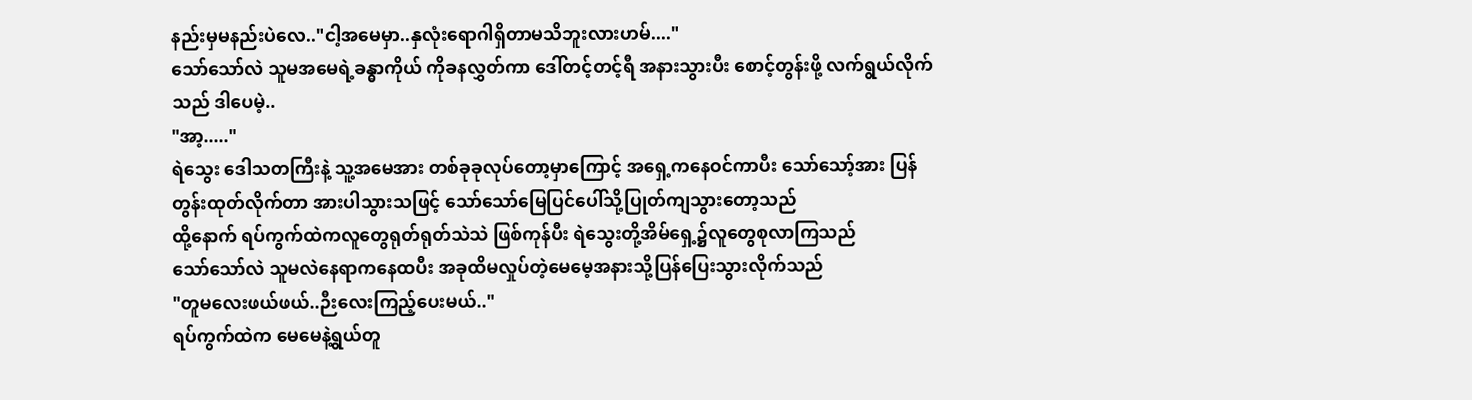နည်းမှမနည်းပဲလေ.."ငါ့အမေမှာ..နှလုံးရောဂါရှိတာမသိဘူးလားဟမ်...."
သော်သော်လဲ သူမအမေရဲ့ခန္ဓာကိုယ် ကိုခနလွှတ်ကာ ဒေါ်တင့်တင့်ရီ အနားသွားပီး စောင့်တွန်းဖို့ လက်ရွယ်လိုက်သည် ဒါပေမဲ့..
"အာ့....."
ရဲသွေး ဒေါသတကြီးနဲ့ သူ့အမေအား တစ်ခုခုလုပ်တော့မှာကြောင့် အရှေ့ကနေဝင်ကာပီး သော်သော့်အား ပြန်တွန်းထုတ်လိုက်တာ အားပါသွားသဖြင့် သော်သော်မြေပြင်ပေါ်သို့ပြုတ်ကျသွားတော့သည်
ထို့နောက် ရပ်ကွက်ထဲကလူတွေရုတ်ရုတ်သဲသဲ ဖြစ်ကုန်ပီး ရဲသွေးတို့အိမ်ရှေ့၌လူတွေစုလာကြသည်
သော်သော်လဲ သူမလဲနေရာကနေထပီး အခုထိမလှုပ်တဲ့မေမေ့အနားသို့ပြန်ပြေးသွားလိုက်သည်
"တူမလေးဖယ်ဖယ်..ဉီးလေးကြည့်ပေးမယ်.."
ရပ်ကွက်ထဲက မေမေနဲ့ရွယ်တူ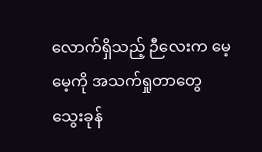လောက်ရှိသည့် ဉီလေးက မေ့မေ့ကို အသက်ရှုတာတွေ သွေးခုန်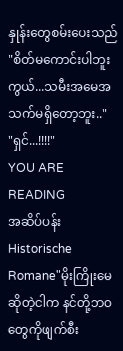နှုန်းတွေစမ်းပေးသည်
"စိတ်မကောင်းပါဘူးကွယ်...သမီးအမေအသက်မရှိတော့ဘူး.."
"ရှင်...!!!!"
YOU ARE READING
အဆိပ်ပန်း
Historische Romane"မိုးကြိုးမေ ဆိုတဲ့ငါက နင်တို့ဘဝတွေကိုဖျက်စီး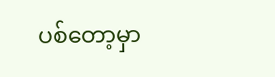ပစ်တော့မှာ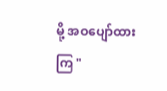မို့ အဝပျော်ထားကြ "